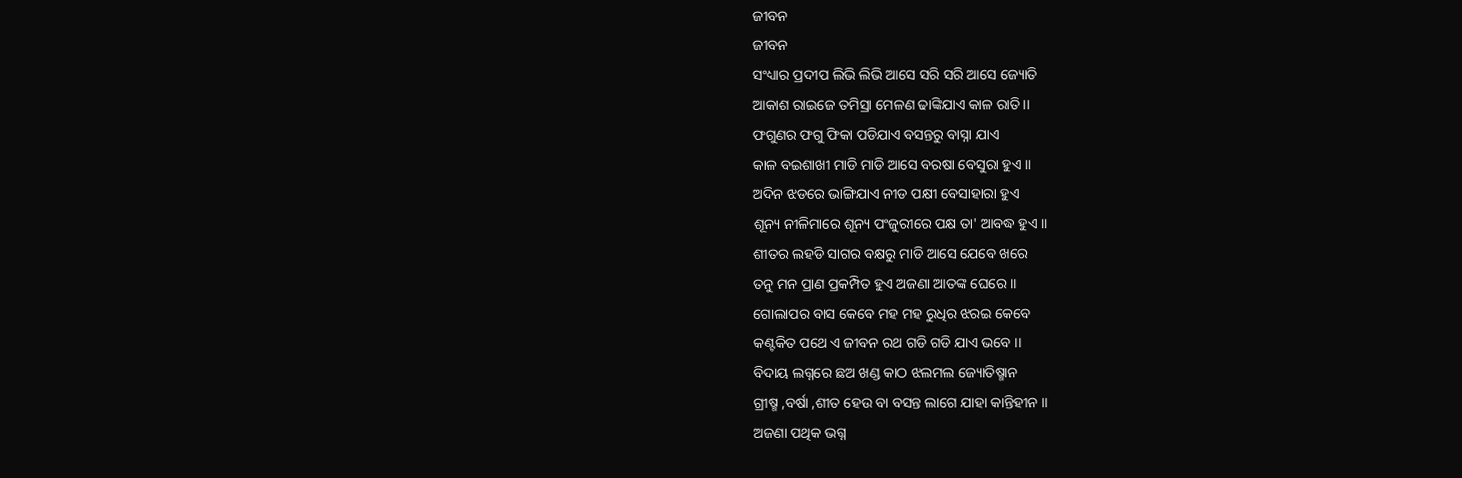ଜୀବନ
ଜୀବନ
ସଂଧ୍ୟାର ପ୍ରଦୀପ ଲିଭି ଲିଭି ଆସେ ସରି ସରି ଆସେ ଜ୍ୟୋତି
ଆକାଶ ରାଇଜେ ତମିସ୍ରା ମେଳଣ ଢାଙ୍କିଯାଏ କାଳ ରାତି।।
ଫଗୁଣର ଫଗୁ ଫିକା ପଡିଯାଏ ବସନ୍ତରୁ ବାସ୍ନା ଯାଏ
କାଳ ବଇଶାଖୀ ମାଡି ମାଡି ଆସେ ବରଷା ବେସୁରା ହୁଏ ।।
ଅଦିନ ଝଡରେ ଭାଙ୍ଗିଯାଏ ନୀଡ ପକ୍ଷୀ ବେସାହାରା ହୁଏ
ଶୂନ୍ୟ ନୀଳିମାରେ ଶୂନ୍ୟ ପଂଜୁରୀରେ ପକ୍ଷ ତା' ଆବଦ୍ଧ ହୁଏ ।।
ଶୀତର ଲହଡି ସାଗର ବକ୍ଷରୁ ମାଡି ଆସେ ଯେବେ ଖରେ
ତନୁ ମନ ପ୍ରାଣ ପ୍ରକମ୍ପିତ ହୁଏ ଅଜଣା ଆତଙ୍କ ଘେରେ ।।
ଗୋଲାପର ବାସ କେବେ ମହ ମହ ରୁଧିର ଝରଇ କେବେ
କଣ୍ଟକିତ ପଥେ ଏ ଜୀବନ ରଥ ଗଡି ଗଡି ଯାଏ ଭବେ ।।
ବିଦାୟ ଲଗ୍ନରେ ଛଅ ଖଣ୍ଡ କାଠ ଝଲମଲ ଜ୍ୟୋତିଷ୍ମାନ
ଗ୍ରୀଷ୍ମ ,ବର୍ଷା ,ଶୀତ ହେଉ ବା ବସନ୍ତ ଲାଗେ ଯାହା କାନ୍ତିହୀନ ।।
ଅଜଣା ପଥିକ ଭଗ୍ନ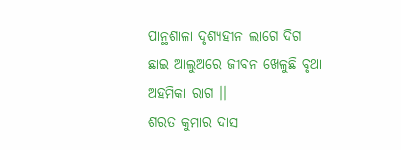ପାନ୍ଥଶାଳା ଦୃଶ୍ୟହୀନ ଲାଗେ ଦିଗ
ଛାଇ ଆଲୁଅରେ ଜୀବନ ଖେଳୁଛି ବୃଥା ଅହମିକା ରାଗ ।।
ଶରତ କୁମାର ଦାସ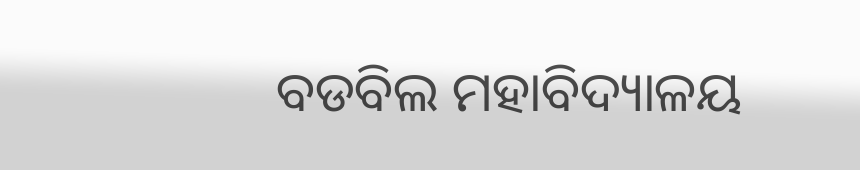ବଡବିଲ ମହାବିଦ୍ୟାଳୟ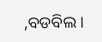,ବଡବିଲ ।